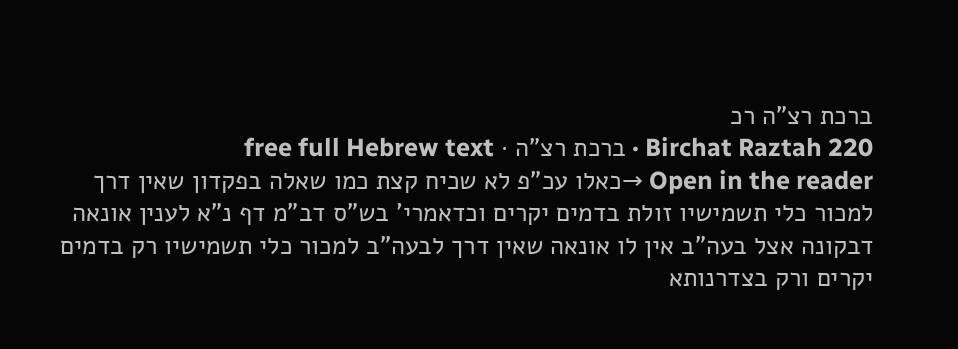ברכת רצ"ה רכ
Birchat Raztah 220 · ברכת רצ"ה · free full Hebrew text
Open in the reader →כאלו עכ"פ לא שכיח קצת כמו שאלה בפקדון שאין דרך למכור כלי תשמישיו זולת בדמים יקרים וכדאמרי' בש"ס דב"מ דף נ"א לענין אונאה דבקונה אצל בעה"ב אין לו אונאה שאין דרך לבעה"ב למכור כלי תשמישיו רק בדמים יקרים ורק בצדרנותא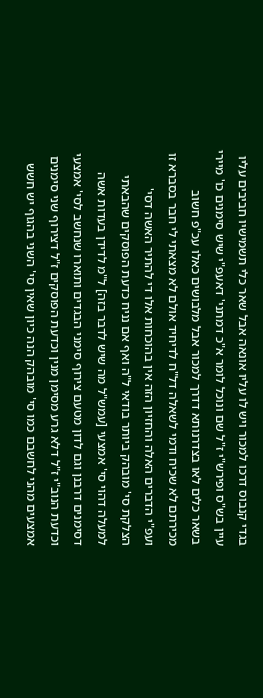בגדי קנבוס דרכו למכור ויש לו עליו אונאה אבל שאר כלי תשמישיו חביבים עליו עיין בש"ס ופירש"י ז"ל שם ונוכל לומר א"כ דמתני' דאעפ"י שיש סימנים כו' מיירי בשאר כלים לאו בצדרנותא דדרך למכור אבל מלבושים כאלו עכ"פ חשוב מכירתם לא שכיח ודמי לשאלה דל"ח לדיחיד אולם לא מצאתי לי חבר בסברא זו
ועפ"י הדברים האלה והחזיון הזה אין בהוכחות אלו די להתיר האשה דסי' הצלקת סי' מובהק ביותר בודאי ל"ה ואף אם נניח כדעת הפוסקים שהבאתי למעלה דהוי סי' אמצעי [עמש"ל מה שיש לדבר בזה] ל"מ לדידן בעדות אשה דסימנים דרבנן וגם לדון מטעם צירוף סימני הבגדים ותוארו שנחשב לסי' אמצעי וכדעת הנוב"י ז"ל דלא גרע מסימן מנין וכדעת הפוסקים ז"ל דצירוף שני סימנים אמצעים מהני לחשבם כמו סי' מובהק הנה כיון שאין סי' השני בהגוף יש חשש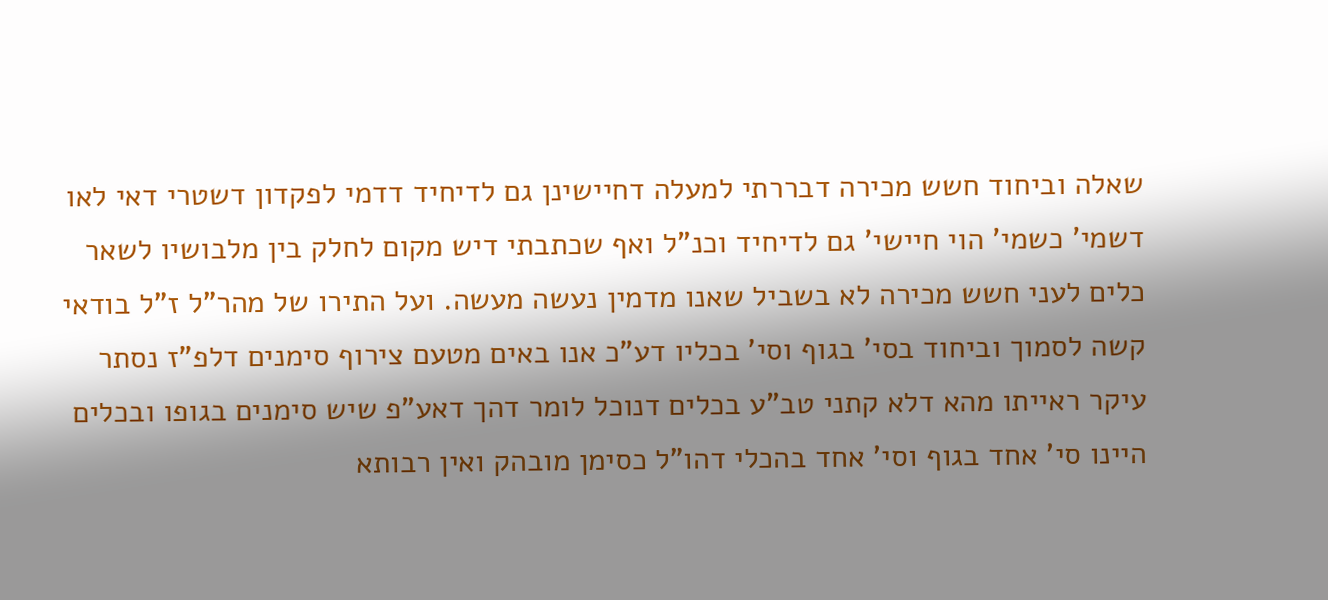שאלה וביחוד חשש מכירה דבררתי למעלה דחיישינן גם לדיחיד דדמי לפקדון דשטרי דאי לאו דשמי' כשמי' הוי חיישי' גם לדיחיד וכנ"ל ואף שכתבתי דיש מקום לחלק בין מלבושיו לשאר כלים לעני חשש מכירה לא בשביל שאנו מדמין נעשה מעשה. ועל התירו של מהר"ל ז"ל בודאי קשה לסמוך וביחוד בסי' בגוף וסי' בכליו דע"כ אנו באים מטעם צירוף סימנים דלפ"ז נסתר עיקר ראייתו מהא דלא קתני טב"ע בכלים דנוכל לומר דהך דאע"פ שיש סימנים בגופו ובכלים היינו סי' אחד בגוף וסי' אחד בהכלי דהו"ל כסימן מובהק ואין רבותא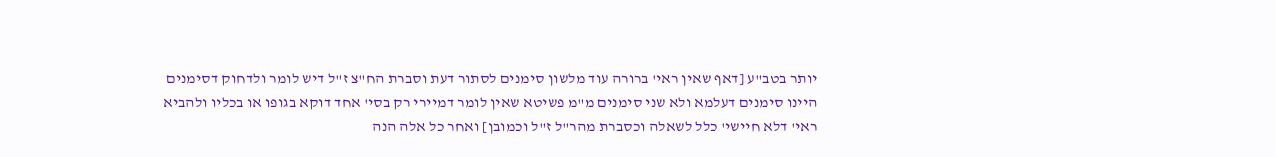יותר בטב"ע [דאף שאין ראי' ברורה עוד מלשון סימנים לסתור דעת וסברת הח"צ ז"ל דיש לומר ולדחוק דסימנים היינו סימנים דעלמא ולא שני סימנים מ"מ פשיטא שאין לומר דמיירי רק בסי' אחד דוקא בגופו או בכליו ולהביא ראי' דלא חיישי' כלל לשאלה וכסברת מהר"ל ז"ל וכמובן] ואחר כל אלה הנה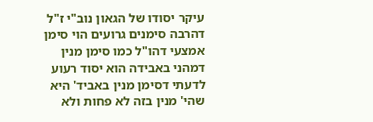עיקר יסודו של הגאון נוב"י ז"ל דהרבה סימנים גרועים הוי סימן אמצעי דהו"ל כמו סימן מנין דמהני באבידה הוא יסוד רעוע לדעתי דסימן מנין באביד' היא שהי' מנין בזה לא פחות ולא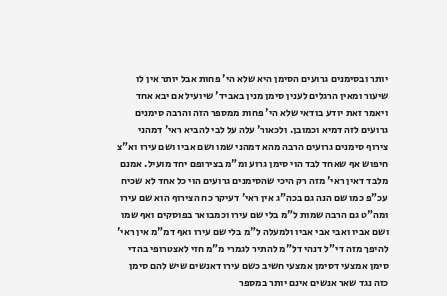יותר ובסימנים גרועים הסימן היא שלא הי' פחות אבל יותר אין לו שיעור ומאין הרגלים לענין סימן מנין באביד' שיועיל אם יבא אחד ויאמר זאת יודע בודאי שלא הי' פחות ממספר הזה והרבה סימנים גרועים לזה דמיא וכמובן. ולכאור' עלה על לבי להביא ראי' דמהני צירוף סימנים גרועים הרבה מהא דמהני שמו ושם אביו ושם עירו וא"צ חיפוש אף שאחד לבד הוי סימן גרוע ומ"מ בצירופם יחד מועיל. אמנם מלבד דאין ראי' מזה רק היכי שהסימנים גרועים הוי כל אחד לא שכיח עכ"פ כמו שם הנה גם בכה"ג אין ראי' דעיקר כח הצירוף הוא שם עירו ומה"ט גם הרבה שמות ל"מ בלי שם עירו וכמבואר בפוסקים ואף שמו ושם אביו ואבי אבי אביו ולמעלה ל"מ בלי שם עירו ואף דמ"מ אין ראי' להיפך מזה די"ל דנהי דל"מ להתיר לגמרי מ"מ חזי לאצטרופי בהדי סימן אמצעי דסימן אמצעי חשיב כשם עירו דאנשים שיש להם סימן כזה נגד שאר אנשים אינם יותר במספר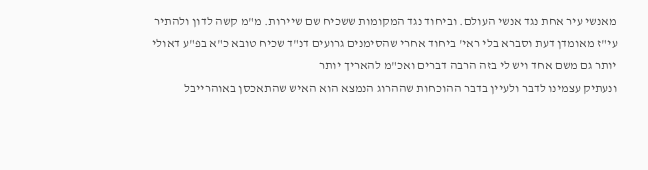מאנשי עיר אחת נגד אנשי העולם. וביחוד נגד המקומות ששכיח שם שיירות. מ"מ קשה לדון ולהתיר עי"ז מאומדן דעת וסברא בלי ראי' ביחוד אחרי שהסימנים גרועים דנ"ד שכיח טובא כ"א בפ"ע דאולי יותר גם משם אחד ויש לי בזה הרבה דברים ואכ"מ להאריך יותר
ונעתיק עצמינו לדבר ולעיין בדבר ההוכחות שההרוג הנמצא הוא האיש שהתאכסן באוהרייבל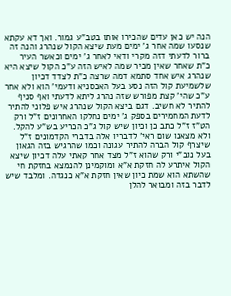הנה יש כאן עדים שהכירו אותו בטב"ע גמור. ואך דא עקתא שנסעו שמה אחר ג' ימים מעת שיצא הקול שנהרג והנה זה ברור לדעתי דזה מקרי ודאי לאחר ג' ימים וכאשר העיר כ"ת שאחר שאין מכיר שמה לאיש הזה ע"כ הקול שיצא היא שנהרג איש אחד סתמא דמה שרצה כ"ת לצדד דכיון שלשמיעת קול הזה נסע בעל האכסניא ודעמי' הוא ולא אחר ע"כ שהי' קצת מפורש שזה נהרג ליתא לדעתי ואף סניף להתיר לא חשיב. דגם ביצא הקול שנהרג איש פלוני להתיר לדעת המחמירים בספק ג' ימים נחלקו האחרונים ז"ל ורק הט"ז ז"ל כתב כן וכיון שיש קול ג"כ הכריע בש"ע להקל. ולא מצאנו שום ראי' לדבריו אלה בדברי הקדמונים ז"ל שיצרף קול הברה להתיר עגונה וכמו שהרגיש בזה הגאון בעל נוב"י ורק שהוא ז"ל מצד אחר קאתי עלה דכיון שיצא הקול איתרע לה חזקת א"א ומוקמינן להנמצא בחזקת חי שהשתא הוא שמת כיון שאין חזקת א"א כנגדה. ומלבד שיש לדבר בזה ומבואר להלן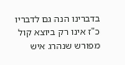בדברינו הנה גם לדבריו כ"ז אינו רק ביוצא קול מפורש שנהרג איש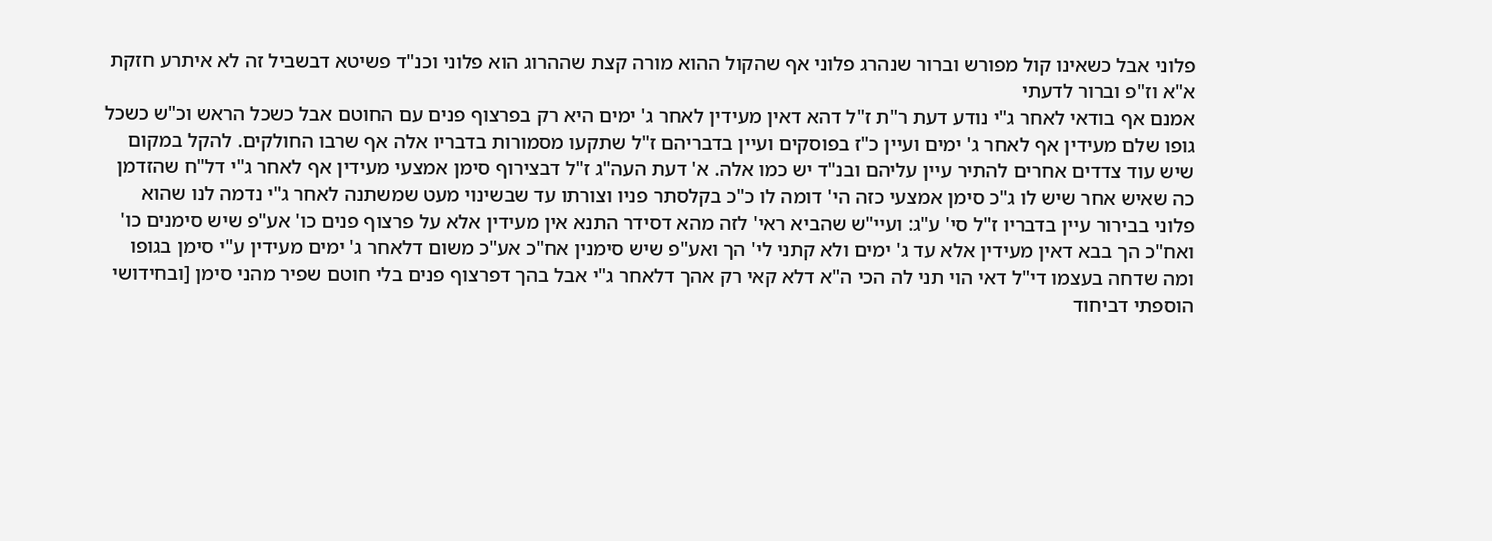פלוני אבל כשאינו קול מפורש וברור שנהרג פלוני אף שהקול ההוא מורה קצת שההרוג הוא פלוני וכנ"ד פשיטא דבשביל זה לא איתרע חזקת א"א וז"פ וברור לדעתי
אמנם אף בודאי לאחר ג"י נודע דעת ר"ת ז"ל דהא דאין מעידין לאחר ג' ימים היא רק בפרצוף פנים עם החוטם אבל כשכל הראש וכ"ש כשכל גופו שלם מעידין אף לאחר ג' ימים ועיין כ"ז בפוסקים ועיין בדבריהם ז"ל שתקעו מסמורות בדבריו אלה אף שרבו החולקים. להקל במקום שיש עוד צדדים אחרים להתיר עיין עליהם ובנ"ד יש כמו אלה. א' דעת העה"ג ז"ל דבצירוף סימן אמצעי מעידין אף לאחר ג"י דל"ח שהזדמן כה שאיש אחר שיש לו ג"כ סימן אמצעי כזה הי' דומה לו כ"כ בקלסתר פניו וצורתו עד שבשינוי מעט שמשתנה לאחר ג"י נדמה לנו שהוא פלוני בבירור עיין בדבריו ז"ל סי' ע"ג: ועיי"ש שהביא ראי' לזה מהא דסידר התנא אין מעידין אלא על פרצוף פנים כו' אע"פ שיש סימנים כו' ואח"כ הך בבא דאין מעידין אלא עד ג' ימים ולא קתני לי' הך ואע"פ שיש סימנין אח"כ אע"כ משום דלאחר ג' ימים מעידין ע"י סימן בגופו ומה שדחה בעצמו די"ל דאי הוי תני לה הכי ה"א דלא קאי רק אהך דלאחר ג"י אבל בהך דפרצוף פנים בלי חוטם שפיר מהני סימן [ובחידושי הוספתי דביחוד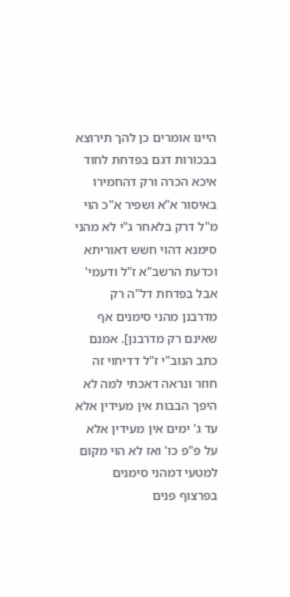היינו אומרים כן להך תירוצא בבכורות דגם בפדחת לחוד איכא הכרה ורק דהחמירו באיסור א"א ושפיר א"כ הוי מ"ל דרק בלאחר ג"י לא מהני סימנא דהוי חשש דאוריתא וכדעת הרשב"א ז"ל ודעמי' אבל בפדחת דל"ה רק מדרבנן מהני סימנים אף שאינם רק מדרבנן]. אמנם כתב הנוב"י ז"ל דדיחוי זה חוזר ונראה דאכתי למה לא היפך הבבות אין מעידין אלא עד ג' ימים אין מעידין אלא על פ"פ כו' ואז לא הוי מקום למטעי דמהני סימנים בפרצוף פנים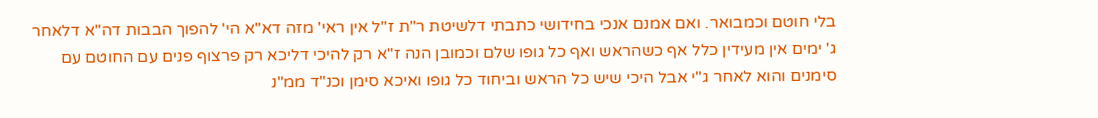בלי חוטם וכמבואר. ואם אמנם אנכי בחידושי כתבתי דלשיטת ר"ת ז"ל אין ראי' מזה דא"א הי' להפוך הבבות דה"א דלאחר ג' ימים אין מעידין כלל אף כשהראש ואף כל גופו שלם וכמובן הנה ז"א רק להיכי דליכא רק פרצוף פנים עם החוטם עם סימנים והוא לאחר ג"י אבל היכי שיש כל הראש וביחוד כל גופו ואיכא סימן וכנ"ד ממ"נ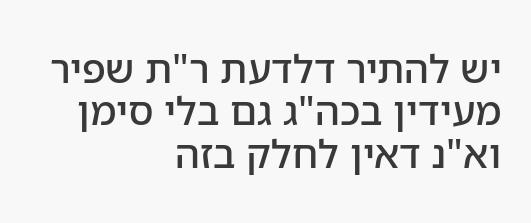יש להתיר דלדעת ר"ת שפיר מעידין בכה"ג גם בלי סימן וא"נ דאין לחלק בזה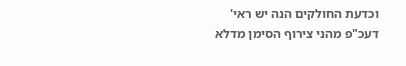וכדעת החולקים הנה יש ראי' דעכ"פ מהני צירוף הסימן מדלא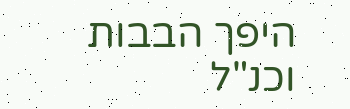היפך הבבות וכנ"ל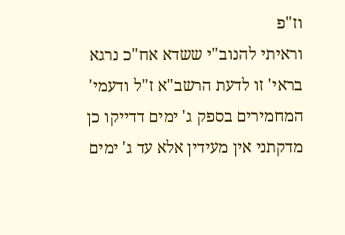וז"פ
וראיתי להנוב"י ששדא אח"כ נרגא בראי' זו לדעת הרשב"א ז"ל ודעמי' המחמירים בספק ג' ימים דדייקו כן מדקתני אין מעידין אלא עד ג' ימים